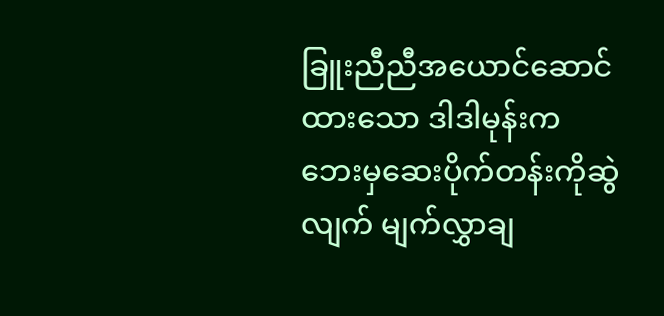ခြူးညီညီအယောင်ဆောင်ထားသော ဒါဒါမုန်းက
ဘေးမှဆေးပိုက်တန်းကိုဆွဲလျက် မျက်လွှာချ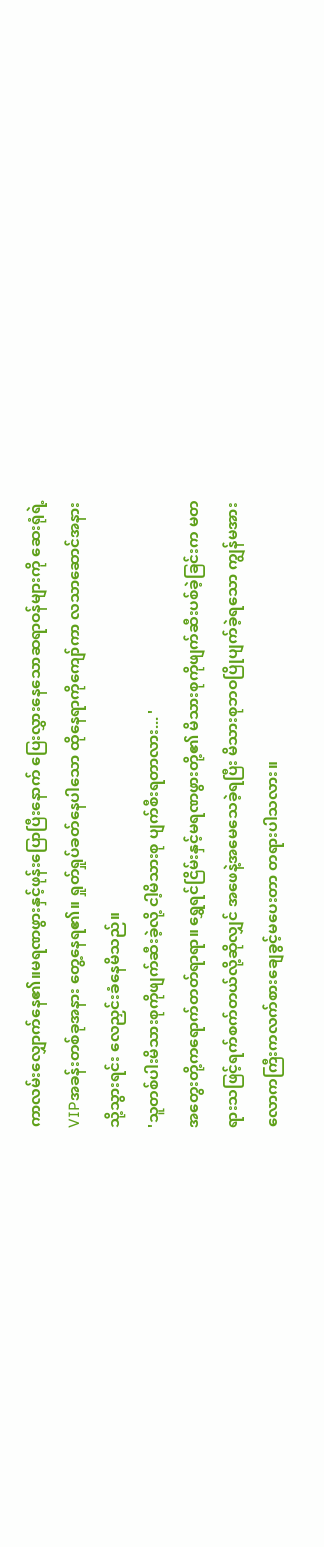ကာလမ်းလျှောက်နေ၏။မရဏဖွားနှင့်ဖုန်းပြောပြီးနောက် ပြေးလွှားနေသောဆရာဝန်များကို ဆေးရုံရဲ့VIPအခန်းတစ်ခုအနား တွေ့နေရ၏။ ရှုတ်ရှုပ်ခတ်နေပါသော ထိုနေရာကိုကျော်ကာ လသာဆောင်အနားသို့သွားရင်း လေညှင်းခံနေမိသည်။
'သူတစ်ပါးမိသားစုကိုဖျက်ဆီးခဲ့လို့ ငါ့မိသားစု ပျက်စီးရတာလား... '
အတွေးတို့ကရောက်တတ်ရာရာ။ ရွှေရင်ငြိမ်းနှင့်မရဏဖွားတို့၏ မိသားစုကိုဖျက်ဆီးပစ်ခဲ့ခြင်းက မတရားသဖြင့်ရက်စက်တယ်လို့ဆိုလျှင် အဖေနဲ့အမေသေခဲ့ရပြီး မိသားစုဘဝပြိုပျက်ခဲ့ရသော ကျွန်မအား လောကကြီးကလက်စားချေခွင့်မပေးတာ တရားပါသလား။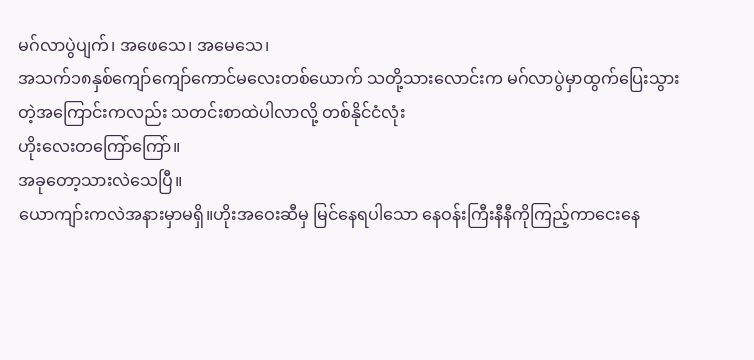မဂ်လာပွဲပျက်၊ အဖေသေ၊ အမေသေ၊
အသက်၁၈နှစ်ကျော်ကျော်ကောင်မလေးတစ်ယောက် သတို့သားလောင်းက မဂ်လာပွဲမှာထွက်ပြေးသွားတဲ့အကြောင်းကလည်း သတင်းစာထဲပါလာလို့ တစ်နိုင်ငံလုံး
ဟိုးလေးတကြော်ကြော်။
အခုတော့သားလဲသေပြီ။
ယောကျာ်းကလဲအနားမှာမရှိ။ဟိုးအဝေးဆီမှ မြင်နေရပါသော နေဝန်းကြီးနီနီကိုကြည့်ကာငေးနေ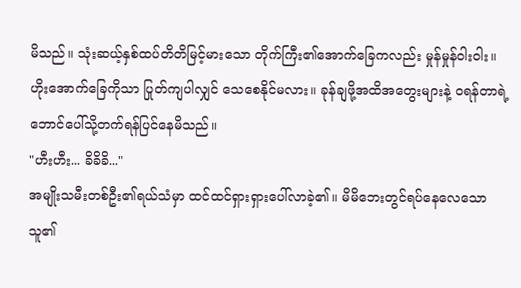မိသည်။ သုံးဆယ့်နှစ်ထပ်တိတိမြင့်မားသော တိုက်ကြီး၏အောက်ခြေကလည်း မှုန်မှုန်ဝါးဝါး။ ဟိုးအောက်ခြေကိုသာ ပြုတ်ကျပါလျှင် သေစေနိုင်မလား။ ခုန်ချဖို့အထိအတွေးများနဲ့ ဝရန်တာရဲ့ဘောင်ပေါ်သို့တက်ရန်ပြင်နေမိသည်။
"ဟီးဟီး... ခိခိခိ..."
အမျိုးသမီးတစ်ဦး၏ရယ်သံမှာ ထင်ထင်ရှားရှားပေါ်လာခဲ့၏။ မိမိဘေးတွင်ရပ်နေလေသော သူ၏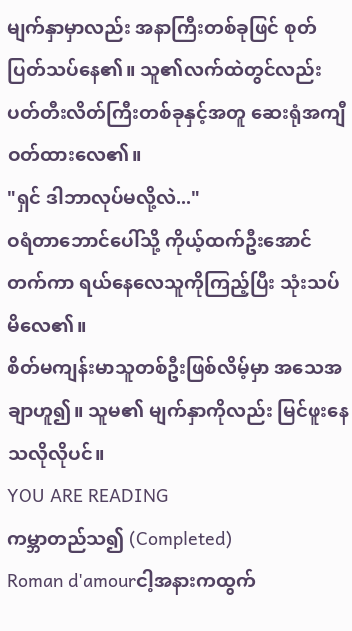မျက်နှာမှာလည်း အနာကြီးတစ်ခုဖြင် စုတ်ပြတ်သပ်နေ၏။ သူ၏လက်ထဲတွင်လည်း ပတ်တီးလိတ်ကြီးတစ်ခုနှင့်အတူ ဆေးရုံအကျီဝတ်ထားလေ၏။
"ရှင် ဒါဘာလုပ်မလို့လဲ..."
ဝရံတာဘောင်ပေါ်သို့ ကိုယ့်ထက်ဦးအောင်တက်ကာ ရယ်နေလေသူကိုကြည့်ပြီး သုံးသပ်မိလေ၏။
စိတ်မကျန်းမာသူတစ်ဦးဖြစ်လိမ့်မှာ အသေအချာဟူ၍။ သူမ၏ မျက်နှာကိုလည်း မြင်ဖူးနေသလိုလိုပင်။
YOU ARE READING
ကမ္ဘာတည်သ၍ (Completed)
Roman d'amourငါ့အနားကထွက်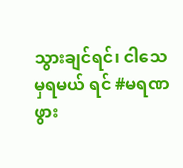သွားချင်ရင်၊ ငါသေမှရမယ် ရင် #မရဏဖွား